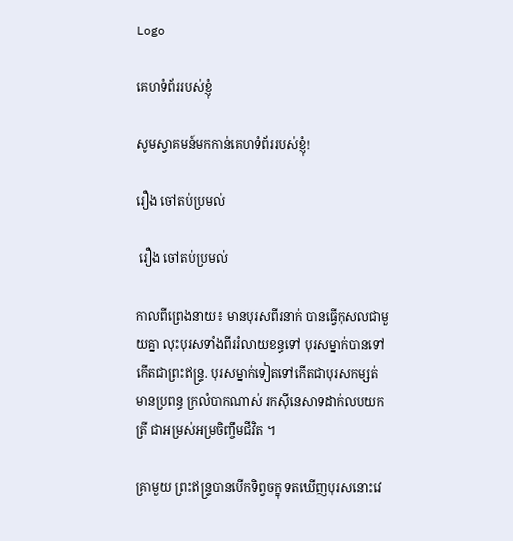Logo

គេហទំព័ររបស់ខ្ញុំ

សូមស្វាគមន៍មកកាន់គេហទំព័ររបស់ខ្ញុំ!

រឿង ចៅតប់ប្រមល់

 រឿង ចៅតប់ប្រមល់

កាលពីព្រេងនាយ៖ មានបុរសពីរនាក់ បានធ្វើកុសលជាមួយគ្នា លុះបុរសទាំងពីររំលាយខន្ធទៅ បុរសម្នាក់បានទៅកើតជាព្រះឥន្ទ្រ. បុរសម្នាក់ទៀតទៅកើតជាបុរសកម្សត់ មានប្រពន្ធ ក្រលំបាកណាស់ រកស៊ីនេសាទដាក់លបយកត្រី ជាអម្រស់អម្រចិញ្ចឹមជីវិត ។

គ្រាមួយ ព្រះឥន្ទ្របានបើកទិព្វចក្ខុ ទតឃើញបុរសនោះវេ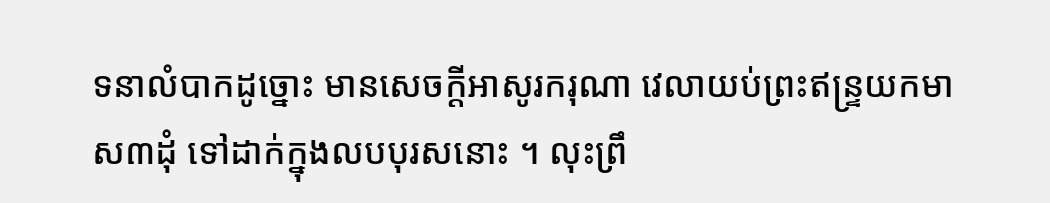ទនាលំបាកដូច្នោះ មានសេចក្ដីអាសូរករុណា វេលាយប់ព្រះឥន្ទ្រយកមាស៣ដុំ ទៅដាក់ក្នុងលបបុរសនោះ ។ លុះព្រឹ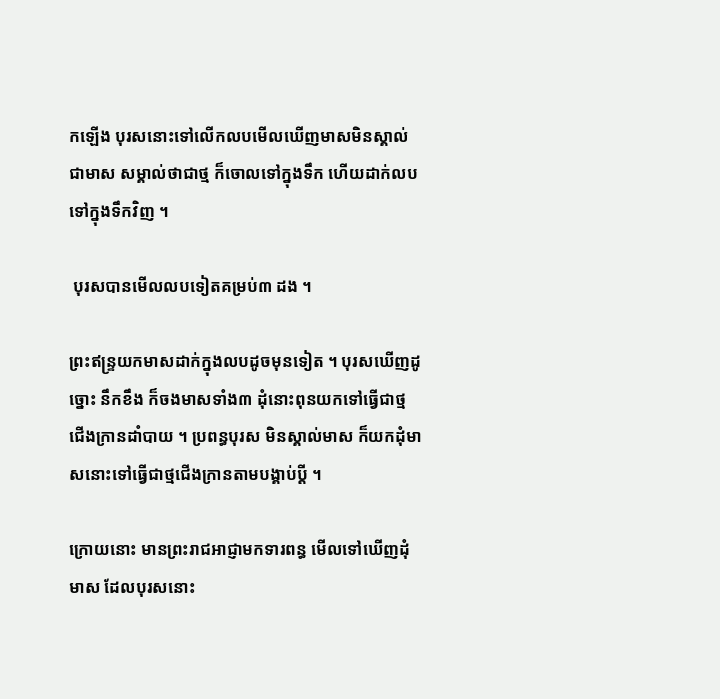កឡើង បុរសនោះទៅលើកលបមើលឃើញមាសមិនស្គាល់ជាមាស សម្គាល់ថាជាថ្ម ក៏ចោលទៅក្នុងទឹក ហើយដាក់លបទៅក្នុងទឹកវិញ ។

 បុរសបានមើលលបទៀតគម្រប់៣ ដង ។

ព្រះឥន្ទ្រយកមាសដាក់ក្នុងលបដូចមុនទៀត ។ បុរសឃើញដូច្នោះ នឹកខឹង ក៏ចងមាសទាំង៣ ដុំនោះពុនយកទៅធ្វើជាថ្មជើងក្រានដាំបាយ ។ ប្រពន្ធបុរស មិនស្គាល់មាស ក៏យកដុំមាសនោះទៅធ្វើជាថ្មជើងក្រានតាមបង្គាប់ប្ដី ។

ក្រោយនោះ មានព្រះរាជអាជ្ញាមកទារពន្ធ មើលទៅឃើញដុំមាស ដែលបុរសនោះ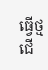ធ្វើថ្មជើ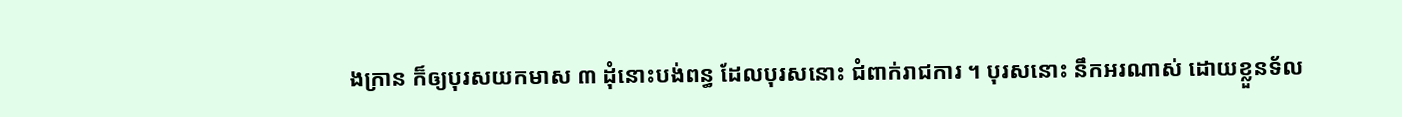ងក្រាន ក៏ឲ្យបុរសយកមាស ៣ ដុំនោះបង់ពន្ធ ដែលបុរសនោះ ជំពាក់រាជការ ។ បុរសនោះ នឹកអរណាស់ ដោយខ្លួនទ័ល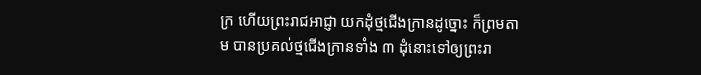ក្រ ហើយព្រះរាជអាជ្ញា យកដុំថ្មជើងក្រានដូច្នោះ ក៏ព្រមតាម បានប្រគល់ថ្មជើងក្រានទាំង ៣ ដុំនោះទៅឲ្យព្រះរា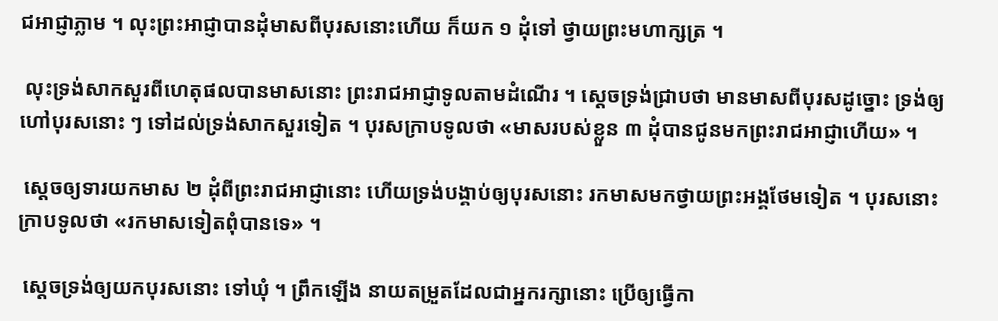ជអាជ្ញាភ្លាម ។ លុះព្រះអាជ្ញាបានដុំមាសពីបុរសនោះហើយ ក៏យក ១ ដុំទៅ ថ្វាយព្រះមហាក្សត្រ ។

 លុះទ្រង់សាកសួរពីហេតុផលបានមាសនោះ ព្រះរាជអាជ្ញាទូលតាមដំណើរ ។ ស្ដេចទ្រង់ជ្រាបថា មានមាសពីបុរសដូច្នោះ ទ្រង់ឲ្យហៅបុរសនោះ ៗ ទៅដល់ទ្រង់សាកសួរទៀត ។ បុរសក្រាបទូលថា «មាសរបស់ខ្លួន ៣ ដុំបានជូនមកព្រះរាជអាជ្ញាហើយ» ។

 ស្ដេចឲ្យទារយកមាស ២ ដុំពីព្រះរាជអាជ្ញានោះ ហើយទ្រង់បង្គាប់ឲ្យបុរសនោះ រកមាសមកថ្វាយព្រះអង្គថែមទៀត ។ បុរសនោះក្រាបទូលថា «រកមាសទៀតពុំបានទេ» ។

 ស្ដេចទ្រង់ឲ្យយកបុរសនោះ ទៅឃុំ ។ ព្រឹកឡើង នាយតម្រួតដែលជាអ្នករក្សានោះ ប្រើឲ្យធ្វើកា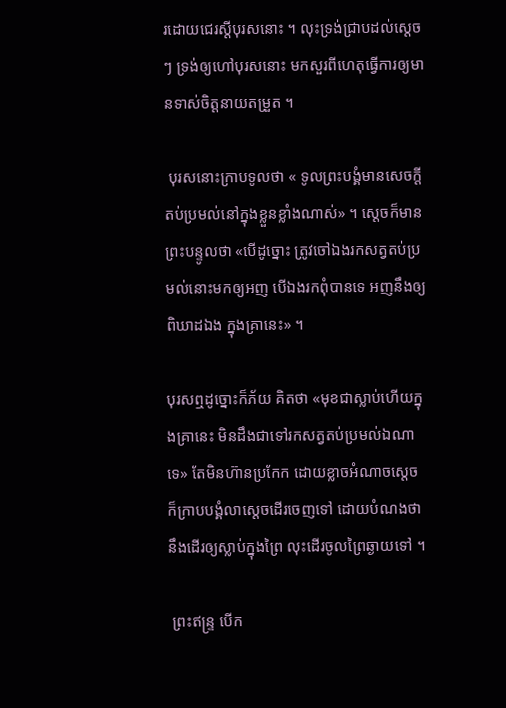រដោយជេរស្ដីបុរសនោះ ។ លុះទ្រង់ជ្រាបដល់ស្ដេច ៗ ទ្រង់ឲ្យហៅបុរសនោះ មកសួរពីហេតុធ្វើការឲ្យមានទាស់ចិត្តនាយតម្រួត ។

 បុរសនោះក្រាបទូលថា « ទូលព្រះបង្គំមានសេចក្ដីតប់ប្រមល់នៅក្នុងខ្លួនខ្លាំងណាស់» ។ ស្ដេចក៏មានព្រះបន្ទូលថា «បើដូច្នោះ ត្រូវចៅឯងរកសត្វតប់ប្រមល់នោះមកឲ្យអញ បើឯងរកពុំបានទេ អញនឹងឲ្យពិឃាដឯង ក្នុងគ្រានេះ» ។

បុរសឮដូច្នោះក៏ភ័យ គិតថា «មុខជាស្លាប់ហើយក្នុងគ្រានេះ មិនដឹងជាទៅរកសត្វតប់ប្រមល់ឯណាទេ» តែមិនហ៊ានប្រកែក ដោយខ្លាចអំណាចស្ដេច ក៏ក្រាបបង្គំលាស្ដេចដើរចេញទៅ ដោយបំណងថា នឹងដើរឲ្យស្លាប់ក្នុងព្រៃ លុះដើរចូលព្រៃឆ្ងាយទៅ ។

 ព្រះឥន្ទ្រ បើក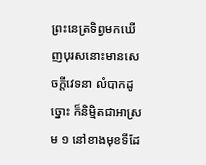ព្រះនេត្រទិព្វមកឃើញបុរសនោះមានសេចក្ដីវេទនា លំបាកដូច្នោះ ក៏និម្មិតជាអាស្រម ១ នៅខាងមុខទីដែ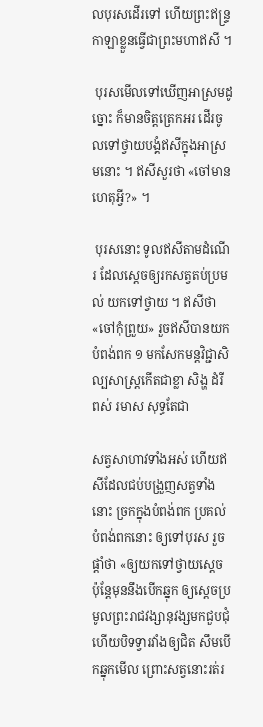លបុរសដើរទៅ ហើយព្រះឥន្ទ្រកាឡាខ្លួនធ្វើជាព្រះមហាឥសី ។

 បុរសមើលទៅឃើញអាស្រមដូច្នោះ ក៏មានចិត្តត្រេកអរ ដើរចូលទៅថ្វាយបង្គំឥសីក្នុងអាស្រមនោះ ។ ឥសីសួរថា «ចៅមានហេតុអ្វី?» ។

 បុរសនោះ ទូលឥសីតាមដំណើរ ដែលស្ដេចឲ្យរកសត្វតប់ប្រមល់ យកទៅថ្វាយ ។ ឥសីថា «ចៅកុំព្រួយ» រួចឥសីបានយកបំពង់ពក ១ មកសែកមន្តវិជ្ជាសិល្បសាស្ត្រកើតជាខ្លា សិង្ហ ដំរី ពស់ រមាស សុទ្ធតែជា

សត្វសាហាវទាំងអស់ ហើយឥសីដែលជប់បង្រួញសត្វទាំងនោះ ច្រកក្នុងបំពង់ពក ប្រគល់បំពង់ពកនោះ ឲ្យទៅបុរស រួចផ្ដាំថា «ឲ្យយកទៅថ្វាយស្ដេច ប៉ុន្តែមុននឹងបើកឆ្នុក ឲ្យស្ដេចប្រមូលព្រះរាជវង្សានុវង្សមកជួបជុំ ហើយបិទទ្វារវាំងឲ្យជិត សឹមបើកឆ្នុកមើល ព្រោះសត្វនោះរត់រ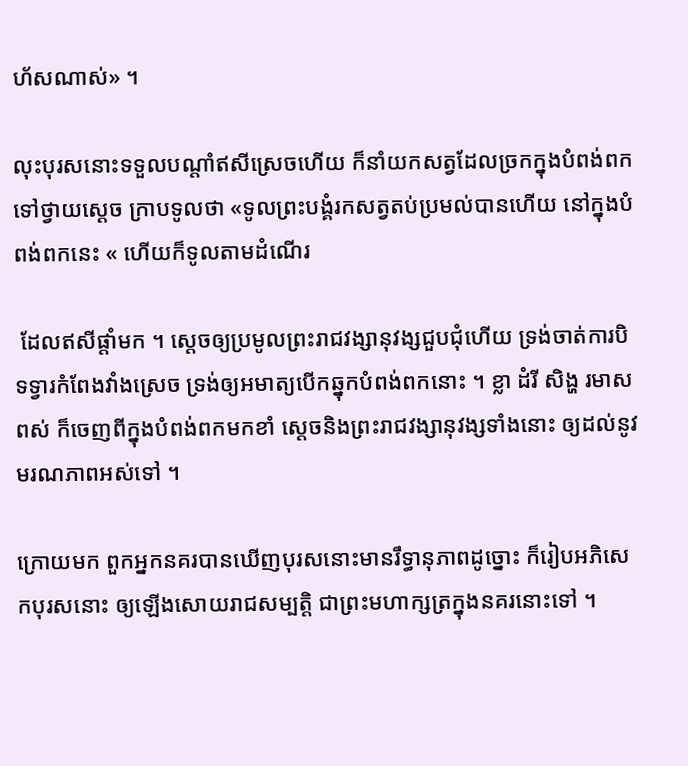ហ័សណាស់» ។

លុះបុរសនោះទទួលបណ្ដាំឥសីស្រេចហើយ ក៏នាំយកសត្វដែលច្រកក្នុងបំពង់ពក ទៅថ្វាយស្ដេច ក្រាបទូលថា «ទូលព្រះបង្គំរកសត្វតប់ប្រមល់បានហើយ នៅក្នុងបំពង់ពកនេះ « ហើយក៏ទូលតាមដំណើរ

 ដែលឥសីផ្ដាំមក ។ ស្ដេចឲ្យប្រមូលព្រះរាជវង្សានុវង្សជួបជុំហើយ ទ្រង់ចាត់ការបិទទ្វារកំពែងវាំងស្រេច ទ្រង់ឲ្យអមាត្យបើកឆ្នុកបំពង់ពកនោះ ។ ខ្លា ដំរី សិង្ហ រមាស ពស់ ក៏ចេញពីក្នុងបំពង់ពកមកខាំ ស្ដេចនិងព្រះរាជវង្សានុវង្សទាំងនោះ ឲ្យដល់នូវមរណភាពអស់ទៅ ។

ក្រោយមក ពួកអ្នកនគរបានឃើញបុរសនោះមានរឹទ្ធានុភាពដូច្នោះ ក៏រៀបអភិសេកបុរសនោះ ឲ្យឡើងសោយរាជសម្បត្តិ ជាព្រះមហាក្សត្រក្នុងនគរនោះទៅ ។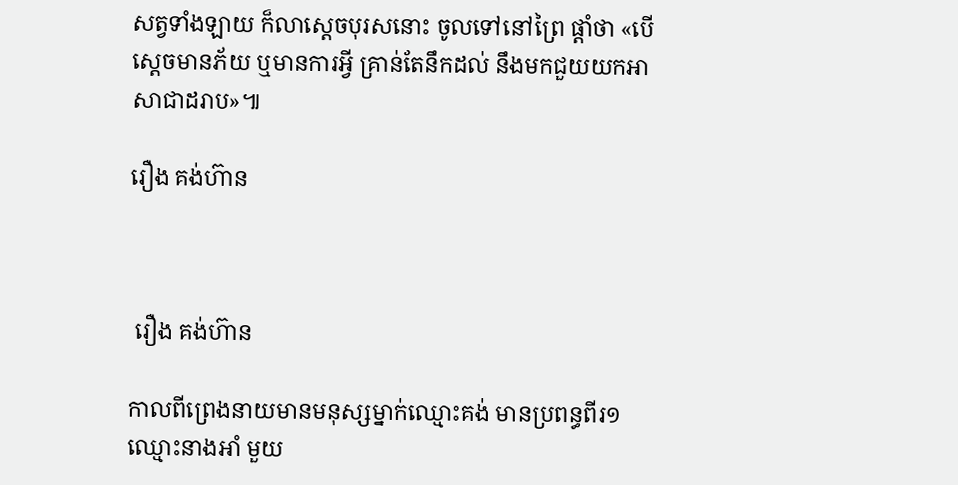សត្វទាំងឡាយ ក៏លាស្ដេចបុរសនោះ ចូលទៅនៅព្រៃ ផ្ដាំថា «បើស្ដេចមានភ័យ ឬមានការអ្វី គ្រាន់តែនឹកដល់ នឹងមកជួយយកអាសាជាដរាប»៕

រឿង គង់ហ៊ាន



 រឿង គង់ហ៊ាន

កាលពីព្រេងនាយមានមនុស្សម្នាក់ឈ្មោះគង់ មានប្រពន្ធពីរ១ ឈ្មោះនាងអាំ មួយ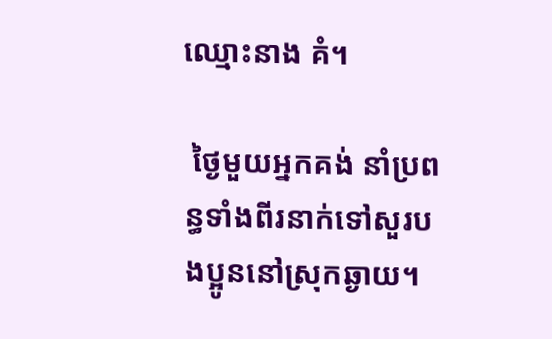ឈ្មោះនាង គំ។

 ថ្ងៃមួយអ្នកគង់ នាំប្រពន្ធទាំងពីរនាក់ទៅសួរបងប្អូននៅស្រុកឆ្ងាយ។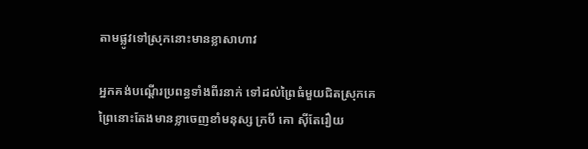តាមផ្លូវទៅស្រុកនោះមានខ្លាសាហាវ

អ្នកគង់បណ្តើរប្រពន្ធទាំងពីរនាក់ ទៅដល់ព្រៃធំមួយជិតស្រុកគេ ព្រៃនោះតែងមានខ្លាចេញខាំមនុស្ស ក្របី គោ ស៊ីតែរឿយ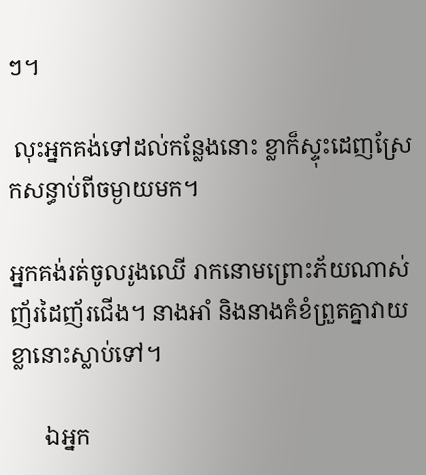ៗ។

 លុះអ្នកគង់ទៅដល់កន្លែងនោះ ខ្លាក៏ស្ទុះដេញស្រែកសន្ធាប់ពីចម្ងាយមក។

អ្នកគង់រត់ចូលរូងឈើ រាកនោមព្រោះភ័យណាស់ញ័រដៃញ័រជើង។ នាងអាំ និងនាងគំខំព្រួតគ្នាវាយខ្លានោះស្លាប់ទៅ។

      ឯអ្នក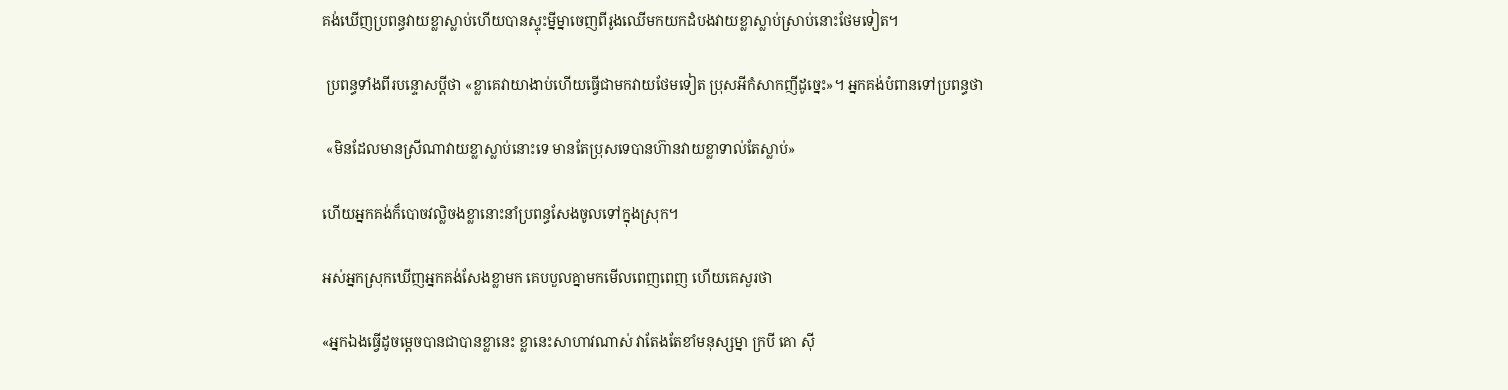គង់ឃើញប្រពន្ធវាយខ្លាស្លាប់ហើយបានស្ទុះម្នីម្នាចេញពីរូងឈើមកយកដំបងវាយខ្លាស្លាប់ស្រាប់នោះថែមទៀត។

 ប្រពន្ធទាំងពីរបន្ទោសប្តីថា «ខ្លាគេវាយាងាប់ហើយធ្វើជាមកវាយថែមទៀត ប្រុសអីកំសាកញីដូច្នេះ»។ អ្នកគង់បំពានទៅប្រពន្ធថា

 «មិនដែលមានស្រីណាវាយខ្លាស្លាប់នោះទេ មានតែប្រុសទេបានហ៊ានវាយខ្លាទាល់តែស្លាប់»

ហើយអ្នកគង់ក៏បោចវល្លិចងខ្លានោះនាំប្រពន្ធសែងចូលទៅក្នុងស្រុក។

អស់អ្នកស្រុកឃើញអ្នកគង់សែងខ្លាមក គេបបួលគ្នាមកមើលពេញពេញ ហើយគេសួរថា

«អ្នកឯងធ្វើដូចម្តេចបានជាបានខ្លានេះ ខ្លានេះសាហាវណាស់ វាតែងតែខាំមនុស្សម្នា ក្របី គោ ស៊ី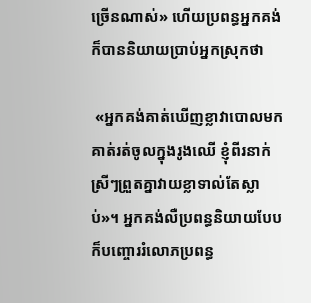ច្រើនណាស់» ហើយប្រពន្ធអ្នកគង់ក៏បាននិយាយប្រាប់អ្នកស្រុកថា

 «អ្នកគង់គាត់ឃើញខ្លាវាបោលមក គាត់រត់ចូលក្នុងរូងឈើ ខ្ញុំពីរនាក់ស្រីៗព្រួតគ្នាវាយខ្លាទាល់តែស្លាប់»។ អ្នកគង់លឺប្រពន្ធនិយាយបែបក៏បញ្ចោររំលោភប្រពន្ធ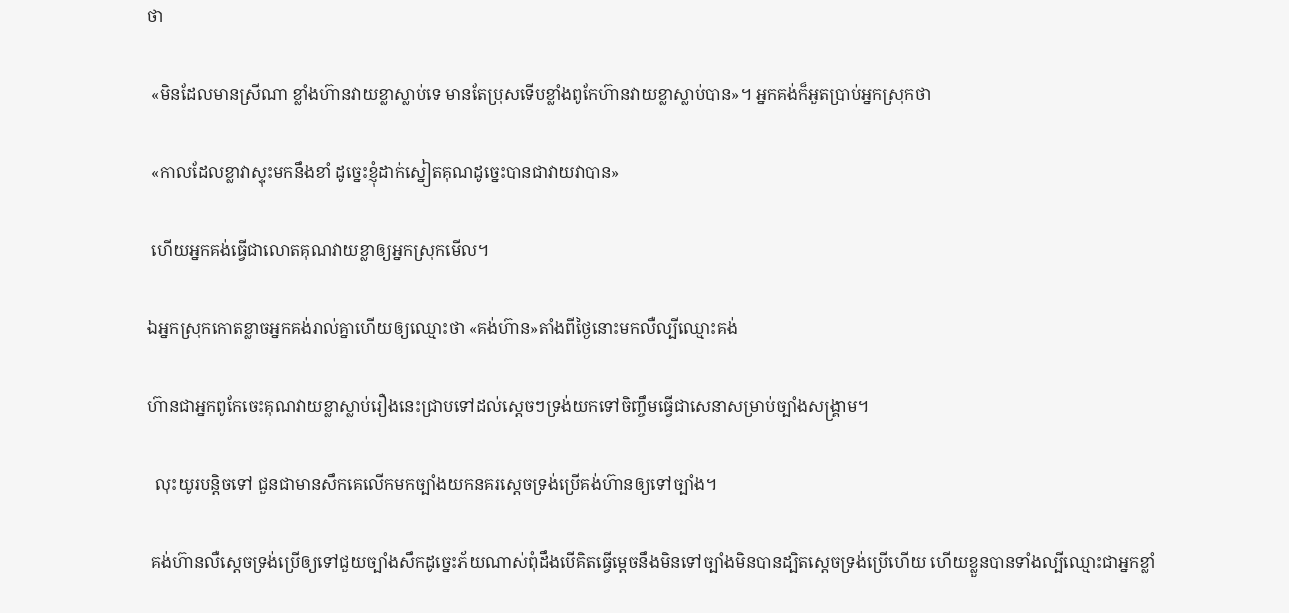ថា

 «មិនដែលមានស្រីណា ខ្លាំងហ៊ានវាយខ្លាស្លាប់ទេ មានតែប្រុសទើបខ្លាំងពូកែហ៊ានវាយខ្លាស្លាប់បាន»។ អ្នកគង់ក៏អួតប្រាប់អ្នកស្រុកថា

 «កាលដែលខ្លាវាស្ទុះមកនឹងខាំ ដូច្នេះខ្ញុំដាក់ស្នៀតគុណដូច្នេះបានជាវាយវាបាន»

 ហើយអ្នកគង់ធ្វើជាលោតគុណវាយខ្លាឲ្យអ្នកស្រុកមើល។

ឯអ្នកស្រុកកោតខ្លាចអ្នកគង់រាល់គ្នាហើយឲ្យឈ្មោះថា «គង់ហ៊ាន»តាំងពីថ្ងៃនោះមកលឺល្បីឈ្មោះគង់

ហ៊ានជាអ្នកពូកែចេះគុណវាយខ្លាស្លាប់រឿងនេះជ្រាបទៅដល់ស្តេចៗទ្រង់យកទៅចិញ្ចឹមធ្វើជាសេនាសម្រាប់ច្បាំងសង្រ្គាម។

  លុះយូរបន្តិចទៅ ជួនជាមានសឹកគេលើកមកច្បាំងយកនគរស្តេចទ្រង់ប្រើគង់ហ៊ានឲ្យទៅច្បាំង។

 គង់ហ៊ានលឺស្តេចទ្រង់ប្រើឲ្យទៅជួយច្បាំងសឹកដូច្នេះភ័យណាស់ពុំដឹងបើគិតធ្វើម្តេចនឹងមិនទៅច្បាំងមិនបានដ្បិតស្តេចទ្រង់ប្រើហើយ ហើយខ្លួនបានទាំងល្បីឈ្មោះជាអ្នកខ្លាំ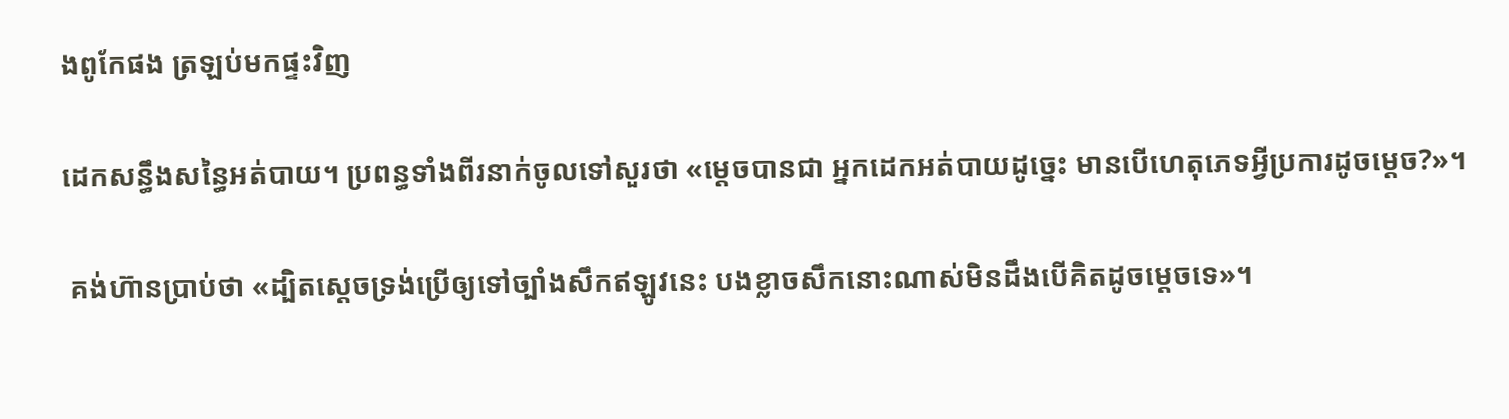ងពូកែផង ត្រឡប់មកផ្ទះវិញ

ដេកសន្ធឹងសន្ធៃអត់បាយ។ ប្រពន្ធទាំងពីរនាក់ចូលទៅសួរថា «ម្តេចបានជា អ្នកដេកអត់បាយដូច្នេះ មានបើហេតុភេទអ្វីប្រការដូចម្តេច?»។

 គង់ហ៊ានប្រាប់ថា «ដ្បិតស្តេចទ្រង់ប្រើឲ្យទៅច្បាំងសឹកឥឡូវនេះ បងខ្លាចសឹកនោះណាស់មិនដឹងបើគិតដូចម្តេចទេ»។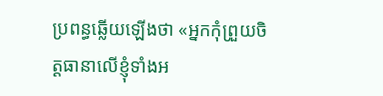ប្រពន្ធឆ្លើយឡើងថា «អ្នកកុំព្រួយចិត្តធានាលើខ្ញុំទាំងអ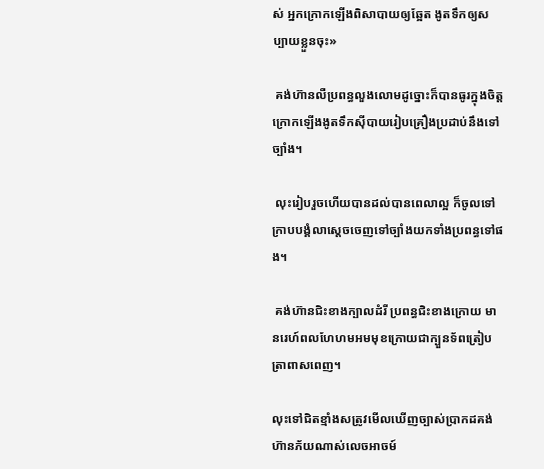ស់ អ្នកក្រោកឡើងពិសាបាយឲ្យឆ្អែត ងូតទឹកឲ្យសប្បាយខ្លួនចុះ»

 គង់ហ៊ានលឺប្រពន្ធលួងលោមដូច្នោះក៏បានធូរក្នុងចិត្ត ក្រោកឡើងងូតទឹកស៊ីបាយរៀបគ្រឿងប្រដាប់នឹងទៅច្បាំង។

 លុះរៀបរួចហើយបានដល់បានពេលាល្អ ក៏ចូលទៅក្រាបបង្គំលាសេ្តចចេញទៅច្បាំងយកទាំងប្រពន្ធទៅផង។

 គង់ហ៊ានជិះខាងក្បាលដំរី ប្រពន្ធជិះខាងក្រោយ មានរេហ៍ពលហែហមអមមុខក្រោយជាក្បួនទ័ពត្រៀបត្រាពាសពេញ។

លុះទៅជិតខ្មាំងសត្រូវមើលឃើញច្បាស់ប្រាកដគង់ហ៊ានភ័យណាស់លេចអាចម៍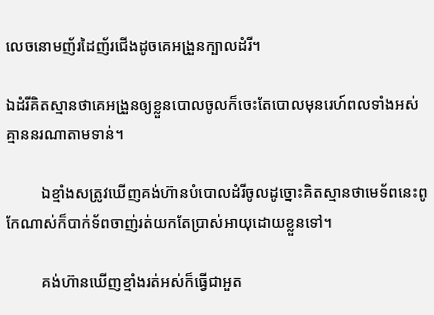លេចនោមញ័រដៃញ័រជើងដូចគេអង្រួនក្បាលដំរី។

ឯដំរីគិតស្មានថាគេអង្រួនឲ្យខ្លួនបោលចូលក៏ចេះតែបោលមុនរេហ៍ពលទាំងអស់គ្មាននរណាតាមទាន់។

         ឯខ្មាំងសត្រូវឃើញគង់ហ៊ានបំបោលដំរីចូលដូច្នោះគិតស្មានថាមេទ័ពនេះពូកែណាស់ក៏បាក់ទ័ពចាញ់រត់យកតែប្រាស់អាយុដោយខ្លួនទៅ។

         គង់ហ៊ានឃើញខ្មាំងរត់អស់ក៏ធ្វើជាអួត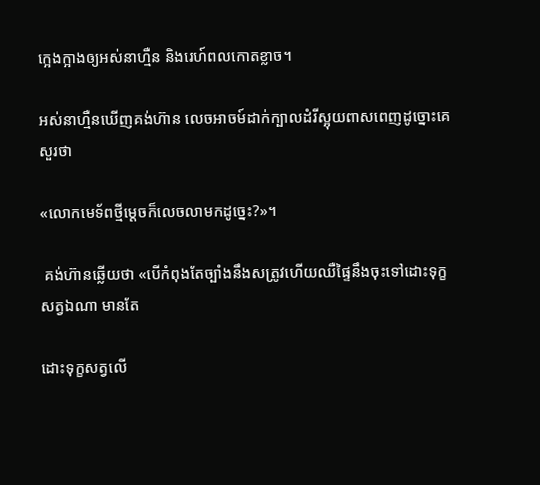ក្អេងក្អាងឲ្យអស់នាហ្មឺន និងរេហ៍ពលកោតខ្លាច។

អស់នាហ្មឺនឃើញគង់ហ៊ាន លេចអាចម៍ដាក់ក្បាលដំរីស្អុយពាសពេញដូច្នោះគេសួរថា

«លោកមេទ័ពថ្មីម្តេចក៏លេចលាមកដូច្នេះ?»។

 គង់ហ៊ានឆ្លើយថា «បើកំពុងតែច្បាំងនឹងសត្រូវហើយឈឺផ្ទៃនឹងចុះទៅដោះទុក្ខសត្វឯណា មានតែ

ដោះទុក្ខសត្វលើ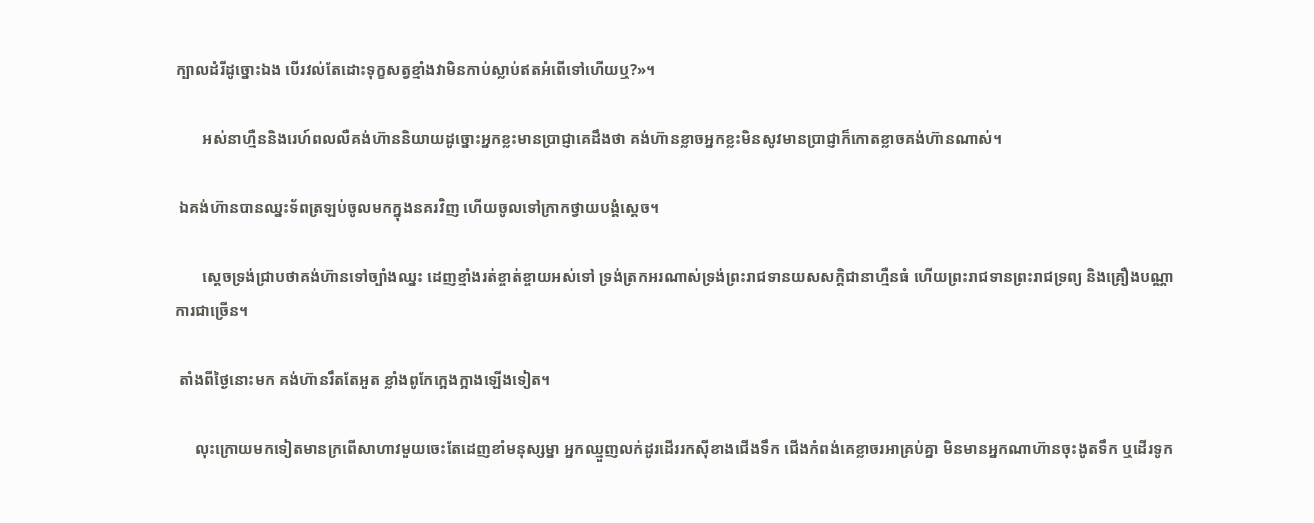ក្បាលដំរីដូច្នោះឯង បើរវល់តែដោះទុក្ខសត្វខ្មាំងវាមិនកាប់ស្លាប់ឥតអំពើទៅហើយឬ?»។

       អស់នាហ្មឺននិងរេហ៍ពលលឺគង់ហ៊ាននិយាយដូច្នោះអ្នកខ្លះមានប្រាជ្ញាគេដឹងថា គង់ហ៊ានខ្លាចអ្នកខ្លះមិនសូវមានប្រាជ្ញាក៏កោតខ្លាចគង់ហ៊ានណាស់។

 ឯគង់ហ៊ានបានឈ្នះទ័ពត្រឡប់ចូលមកក្នុងនគរវិញ ហើយចូលទៅក្រាកថ្វាយបង្គំស្តេច។

       ស្តេចទ្រង់ជ្រាបថាគង់ហ៊ានទៅច្បាំងឈ្នះ ដេញខ្មាំងរត់ខ្ចាត់ខ្ចាយអស់ទៅ ទ្រង់ត្រកអរណាស់ទ្រង់ព្រះរាជទានយសសក្តិជានាហ្មឺនធំ ហើយព្រះរាជទានព្រះរាជទ្រព្យ និងគ្រឿងបណ្ណាការជាច្រើន។

 តាំងពីថ្ងៃនោះមក គង់ហ៊ានរឹតតែអួត ខ្លាំងពូកែក្អេងក្អាងឡើងទៀត។

     លុះក្រោយមកទៀតមានក្រពើសាហាវមួយចេះតែដេញខាំមនុស្សម្នា អ្នកឈ្មួញលក់ដូរដើររកស៊ីខាងជើងទឹក ជើងកំពង់គេខ្លាចរអាគ្រប់គ្នា មិនមានអ្នកណាហ៊ានចុះងូតទឹក ឬដើរទូក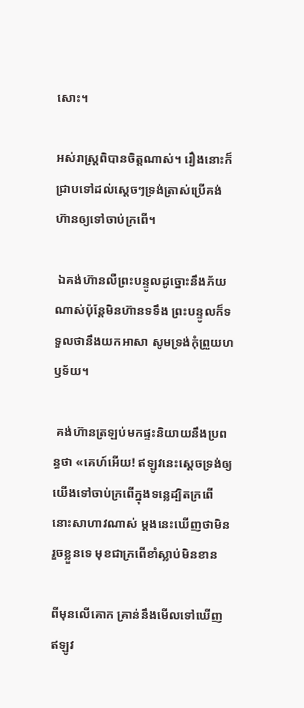សោះ។

អស់រាស្រ្តពិបានចិត្តណាស់។ រឿងនោះក៏ជ្រាបទៅដល់ស្តេចៗទ្រង់ត្រាស់ប្រើគង់ហ៊ានឲ្យទៅចាប់ក្រពើ។

 ឯគង់ហ៊ានលឺព្រះបន្ទូលដូច្នោះនឹងភ័យណាស់ប៉ុន្តែមិនហ៊ានទទឹង ព្រះបន្ទូលក៏ទទួលថានឹងយកអាសា សូមទ្រង់កុំព្រួយហឫទ័យ។

 គង់ហ៊ានត្រឡប់មកផ្ទះនិយាយនឹងប្រពន្ធថា «គេហ៍អើយ! ឥឡូវនេះស្តេចទ្រង់ឲ្យយើងទៅចាប់ក្រពើក្នុងទន្លេដ្បិតក្រពើនោះសាហាវណាស់ ម្តងនេះឃើញថាមិនរួចខ្លួនទេ មុខជាក្រពើខាំស្លាប់មិនខាន

ពីមុនលើគោក គ្រាន់នឹងមើលទៅឃើញ ឥឡូវ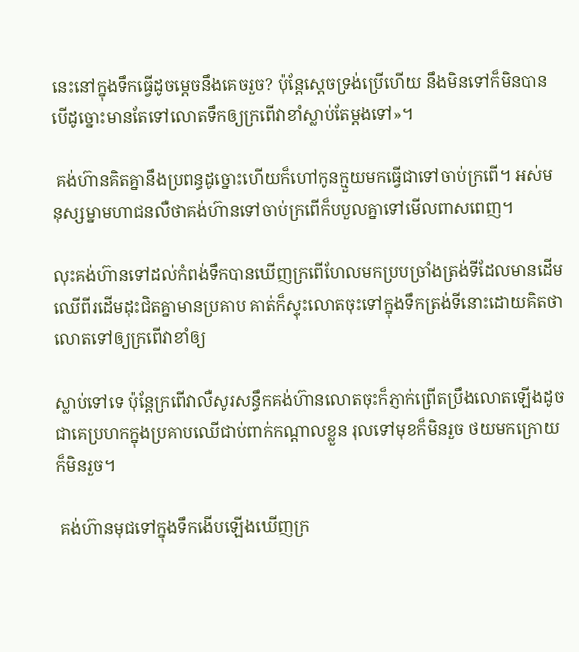នេះនៅក្នុងទឹកធ្វើដូចម្តេចនឹងគេចរួច? ប៉ុន្តែស្តេចទ្រង់ប្រើហើយ នឹងមិនទៅក៏មិនបាន បើដូច្នោះមានតែទៅលោតទឹកឲ្យក្រពើវាខាំស្លាប់តែម្តងទៅ»។

 គង់ហ៊ានគិតគ្នានឹងប្រពន្ធដូច្នោះហើយក៏ហៅកូនក្មួយមកធ្វើជាទៅចាប់ក្រពើ។ អស់មនុស្សម្នាមហាជនលឺថាគង់ហ៊ានទៅចាប់ក្រពើក៏បបួលគ្នាទៅមើលពាសពេញ។

លុះគង់ហ៊ានទៅដល់កំពង់ទឹកបានឃើញក្រពើហែលមកប្របច្រាំងត្រង់ទីដែលមានដើមឈើពីរដើមដុះជិតគ្នាមានប្រគាប គាត់ក៏ស្ទុះលោតចុះទៅក្នុងទឹកត្រង់ទីនោះដោយគិតថាលោតទៅឲ្យក្រពើវាខាំឲ្យ

ស្លាប់ទៅទេ ប៉ុន្តែក្រពើវាលឺសូរសន្ធឹកគង់ហ៊ានលោតចុះក៏ភ្ញាក់ព្រើតប្រឹងលោតឡើងដូចជាគេប្រហកក្នុងប្រគាបឈើជាប់ពាក់កណ្តាលខ្លួន រុលទៅមុខក៏មិនរួច ថយមកក្រោយក៏មិនរួច។

 គង់ហ៊ានមុជទៅក្នុងទឹកងើបឡើងឃើញក្រ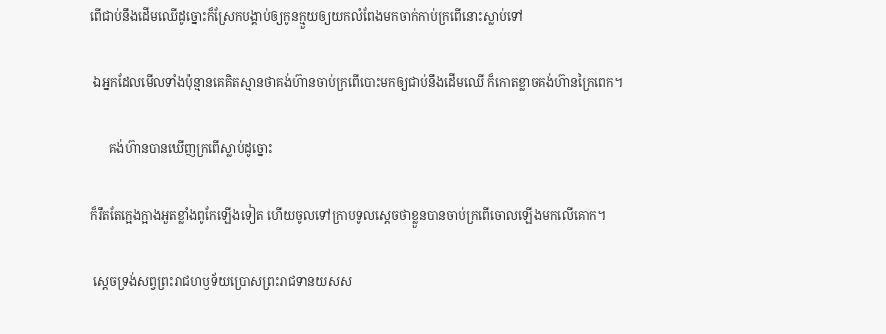ពើជាប់នឹងដើមឈើដូច្នោះក៏ស្រែកបង្គាប់ឲ្យកូនក្មួយឲ្យយកលំពែងមកចាក់កាប់ក្រពើនោះស្លាប់ទៅ

 ឯអ្នកដែលមើលទាំងប៉ុន្មានគេគិតស្មានថាគង់ហ៊ានចាប់ក្រពើបោះមកឲ្យជាប់នឹងដើមឈើ ក៏កោតខ្លាចគង់ហ៊ានក្រៃពេក។

      គង់ហ៊ានបានឃើញក្រពើស្លាប់ដូច្នោះ

ក៏រឹតតែក្អេងក្អាងអួតខ្លាំងពូកែឡើងទៀត ហើយចូលទៅក្រាបទូលស្តេចថាខ្លួនបានចាប់ក្រពើចោលឡើងមកលើគោក។

 ស្តេចទ្រង់សព្វព្រះរាជហឫទ័យប្រោសព្រះរាជទានយសស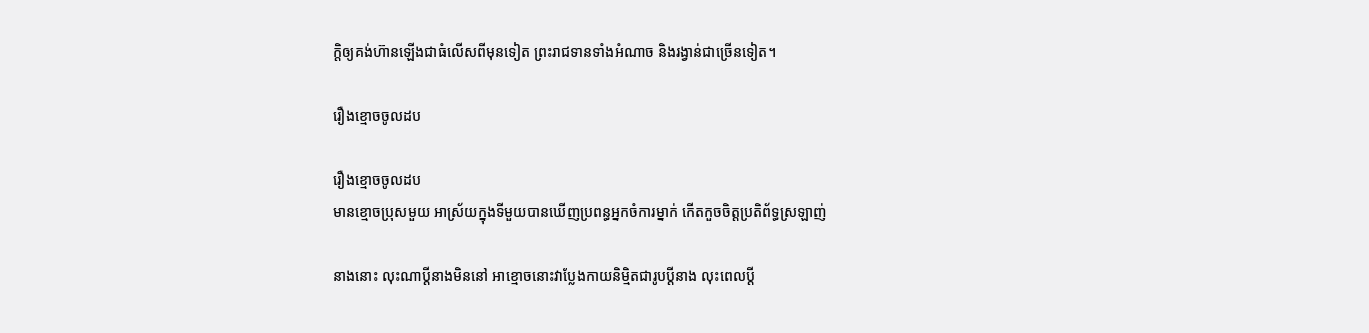ក្តិឲ្យគង់ហ៊ានឡើងជាធំលើសពីមុនទៀត ព្រះរាជទានទាំងអំណាច និងរង្វាន់ជាច្រើនទៀត។

រឿងខ្មោចចូលដប

រឿងខ្មោចចូលដប
មានខ្មោចប្រុសមួយ អាស្រ័យក្នុងទីមួយបានឃើញប្រពន្ធអ្នកចំការម្នាក់ កើតកួចចិត្តប្រតិព័ទ្ធស្រឡាញ់

នាងនោះ លុះណាប្ដីនាងមិននៅ អាខ្មោចនោះវាប្លែងកាយនិមិ្មតជារូបប្តីនាង លុះពេលប្តី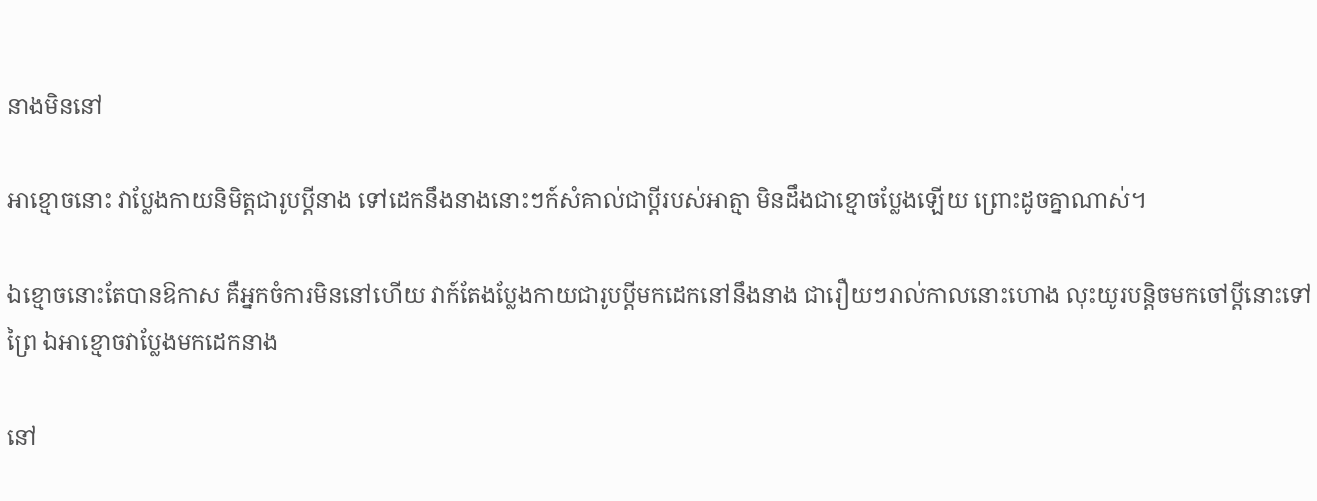នាងមិននៅ

អាខ្មោចនោះ វាប្លែងកាយនិមិត្តជារូបប្តីនាង ទៅដេកនឹងនាងនោះៗក៍សំគាល់ជាប្តីរបស់អាត្មា មិនដឹងជាខ្មោចប្លែងឡើយ ព្រោះដូចគ្នាណាស់។

ឯខ្មោចនោះតែបានឱកាស គឺអ្នកចំការមិននៅហើយ វាក៍តែងប្លែងកាយជារូបប្តីមកដេកនៅនឹងនាង ជារឿយៗរាល់កាលនោះហោង លុះយូរបន្តិចមកចៅប្តីនោះទៅព្រៃ ឯអាខ្មោចវាប្លែងមកដេកនាង

នៅ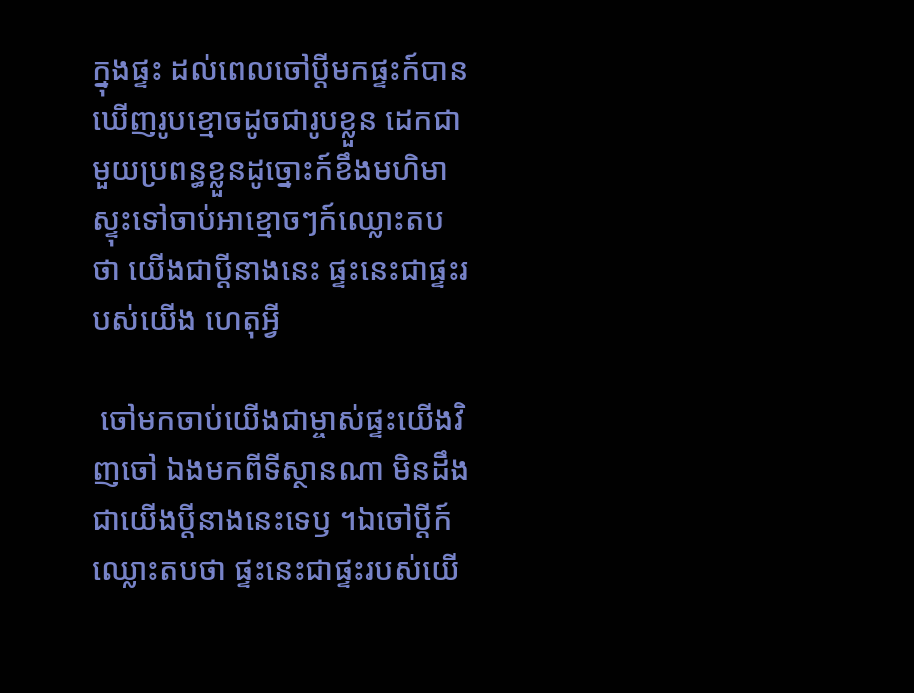ក្នុងផ្ទះ ដល់ពេលចៅប្តីមកផ្ទះក៍បានឃើញរូបខ្មោចដូចជារូបខ្លួន ដេកជាមួយប្រពន្ធខ្លួនដូច្នោះក៍ខឹងមហិមា ស្ទុះទៅចាប់អាខ្មោចៗក៍ឈ្លោះតបថា យើងជាប្តីនាងនេះ ផ្ទះនេះជាផ្ទះរបស់យើង ហេតុអ្វី

 ចៅមកចាប់យើងជាម្ចាស់ផ្ទះយើងវិញចៅ ឯងមកពីទីស្ថានណា មិនដឹងជាយើងប្តីនាងនេះទេឫ ។ឯចៅប្តីក៍ឈ្លោះតបថា ផ្ទះនេះជាផ្ទះរបស់យើ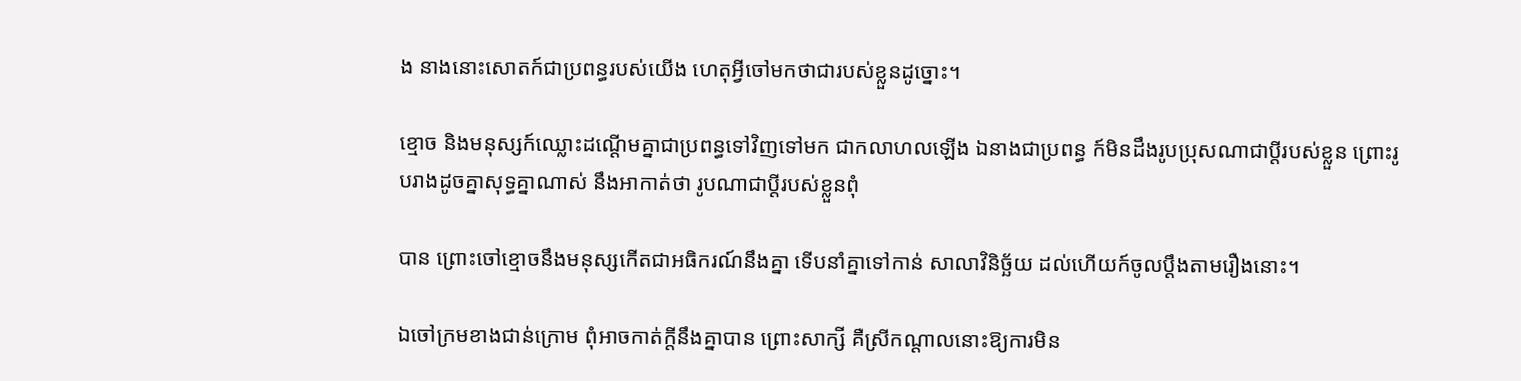ង នាងនោះសោតក៍ជាប្រពន្ធរបស់យើង ហេតុអ្វីចៅមកថាជារបស់ខ្លួនដូច្នោះ។

ខ្មោច និងមនុស្សក៍ឈ្លោះដណ្ដើមគ្នាជាប្រពន្ធទៅវិញទៅមក ជាកលាហលឡើង ឯនាងជាប្រពន្ធ ក៍មិនដឹងរូបប្រុសណាជាប្តីរបស់ខ្លួន ព្រោះរូបរាងដូចគ្នាសុទ្ធគ្នាណាស់ នឹងអាកាត់ថា រូបណាជាប្តីរបស់ខ្លួនពុំ

បាន ព្រោះចៅខ្មោចនឹងមនុស្សកើតជាអធិករណ៍នឹងគ្នា ទើបនាំគ្នាទៅកាន់ សាលាវិនិច្ឆ័យ ដល់ហើយក៍ចូលប្តឹងតាមរឿងនោះ។

ឯចៅក្រមខាងជាន់ក្រោម ពុំអាចកាត់ក្តីនឹងគ្នាបាន ព្រោះសាក្សី គឺស្រីកណ្ដាលនោះឱ្យការមិន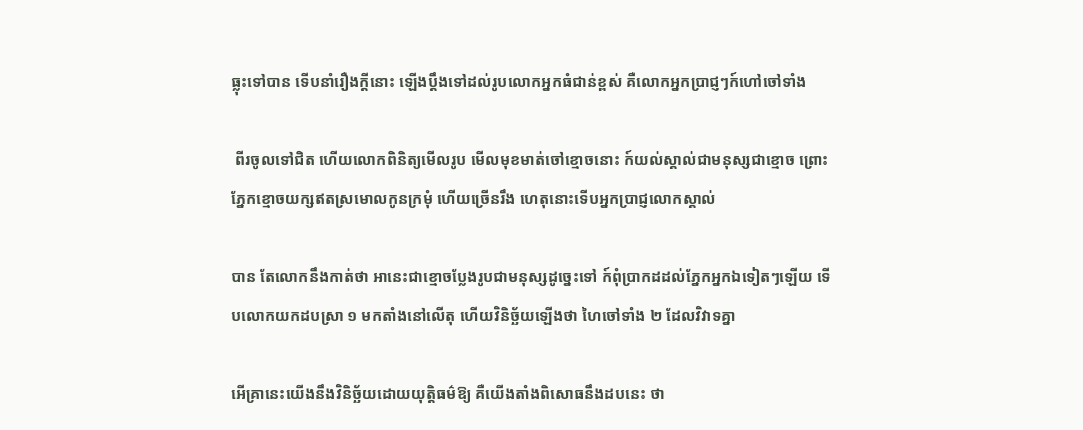ធ្លុះទៅបាន ទើបនាំរឿងក្តីនោះ ឡើងប្តឹងទៅដល់រូបលោកអ្នកធំជាន់ខ្ពស់ គឺលោកអ្នកប្រាជ្ញៗក៍ហៅចៅទាំង

 ពីរចូលទៅជិត ហើយលោកពិនិត្យមើលរូប មើលមុខមាត់ចៅខ្មោចនោះ ក៍យល់ស្គាល់ជាមនុស្សជាខ្មោច ព្រោះភ្នែកខ្មោចយក្សឥតស្រមោលកូនក្រមុំ ហើយច្រើនរឹង ហេតុនោះទើបអ្នកប្រាជ្ញលោកស្គាល់

បាន តែលោកនឹងកាត់ថា អានេះជាខ្មោចប្លែងរូបជាមនុស្សដូច្នេះទៅ ក៍ពុំប្រាកដដល់ភ្នែកអ្នកឯទៀតៗឡើយ ទើបលោកយកដបស្រា ១ មកតាំងនៅលើតុ ហើយវិនិច្ឆ័យឡើងថា ហៃចៅទាំង ២ ដែលវិវាទគ្នា

អើគ្រានេះយើងនឹងវិនិច្ឆ័យដោយយុតិ្តធម៌ឱ្យ គឺយើងតាំងពិសោធនឹងដបនេះ ថា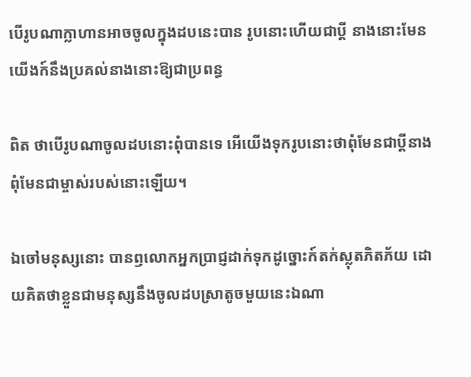បើរូបណាក្លាហានអាចចូលក្នុងដបនេះបាន រូបនោះហើយជាប្តី នាងនោះមែន យើងក៍នឹងប្រគល់នាងនោះឱ្យជាប្រពន្ធ

ពិត ថាបើរូបណាចូលដបនោះពុំបានទេ អើយើងទុករូបនោះថាពុំមែនជាប្តីនាង ពុំមែនជាម្ចាស់របស់នោះឡើយ។

ឯចៅមនុស្សនោះ បានឭលោកអ្នកប្រាជ្ញដាក់ទុកដូច្នោះក៍តក់ស្លុតភិតភ័យ ដោយគិតថាខ្លួនជាមនុស្សនឹងចូលដបស្រាតូចមួយនេះឯណា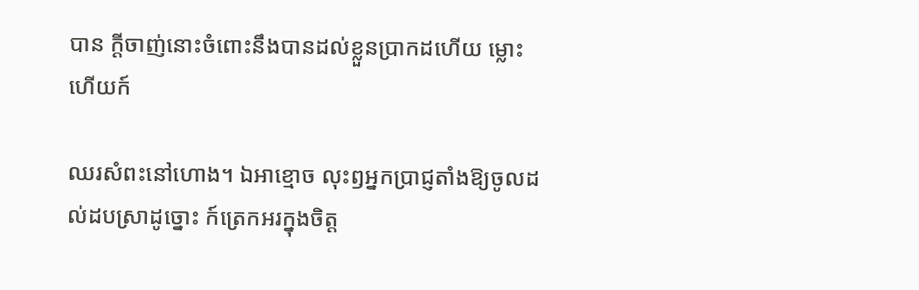បាន ក្តីចាញ់នោះចំពោះនឹងបានដល់ខ្លួនប្រាកដហើយ ម្លោះហើយក៍

ឈរសំពះនៅហោង។ ឯអាខ្មោច លុះឭអ្នកប្រាជ្ញតាំងឱ្យចូលដល់ដបស្រាដូច្នោះ ក៍ត្រេកអរក្នុងចិត្ត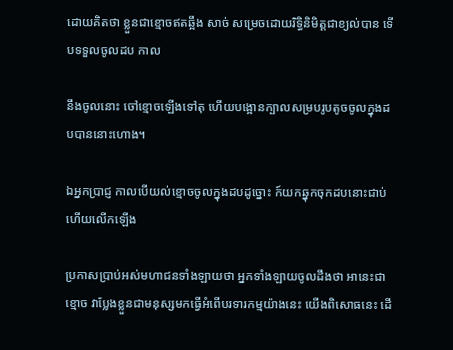ដោយគិតថា ខ្លួនជាខ្មោចឥតឆ្អឹង សាច់ សម្រេចដោយរិទ្ធិនិមិត្តជាខ្យល់បាន ទើបទទួលចូលដប កាល

នឹងចូលនោះ ចៅខ្មោចឡើងទៅតុ ហើយបង្អោនក្បាលសម្របរូបតូចចូលក្នុងដបបាននោះហោង។

ឯអ្នកប្រាជ្ញ កាលបើយល់ខ្មោចចូលក្នុងដបដូច្នោះ ក៍យកឆ្នុកចុកដបនោះជាប់ ហើយលើកឡើង

ប្រកាសប្រាប់អស់មហាជនទាំងឡាយថា អ្នកទាំងឡាយចូលដឹងថា អានេះជាខ្មោច វាប្លែងខ្លួនជាមនុស្សមកធ្វើអំពើបរទារកម្មយ៉ាងនេះ យើងពិសោធនេះ ដើ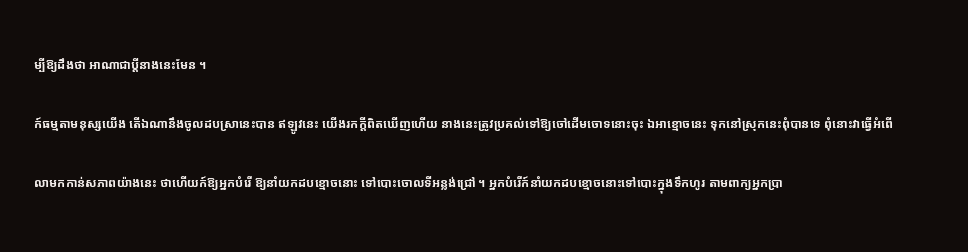ម្បីឱ្យដឹងថា អាណាជាប្តីនាងនេះមែន ។

ក៍ធម្មតាមនុស្សយើង តើឯណានឹងចូលដបស្រានេះបាន ឥឡូវនេះ យើងរកក្តីពិតឃើញហើយ នាងនេះត្រូវប្រគល់ទៅឱ្យចៅដើមចោទនោះចុះ ឯអាខ្មោចនេះ ទុកនៅស្រុកនេះពុំបានទេ ពុំនោះវាធ្វើអំពើ

លាមកកាន់សភាពយ៉ាងនេះ ថាហើយក៍ឱ្យអ្នកបំរើ ឱ្យនាំយកដបខ្មោចនោះ ទៅបោះចោលទីអន្លង់ជ្រៅ ។ អ្នកបំរើក៍នាំយកដបខ្មោចនោះទៅបោះក្នុងទឹកហូរ តាមពាក្យអ្នកប្រា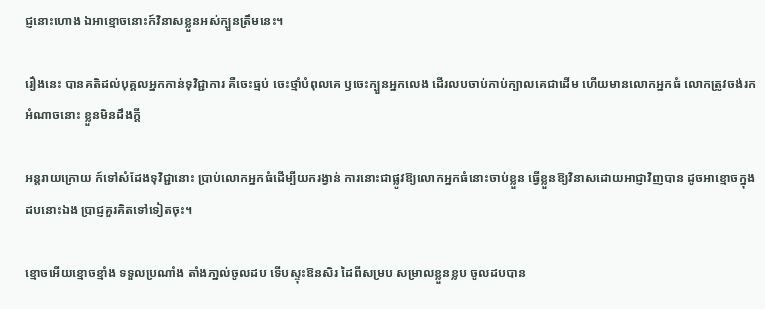ជ្ញនោះហោង ឯអាខ្មោចនោះក៍វិនាសខ្លួនអស់ក្បួនត្រឹមនេះ។

រឿងនេះ បានគតិដល់បុគ្គលអ្នកកាន់ទុវិជ្ជាការ គឺចេះធ្មប់ ចេះថ្មាំបំពុលគេ ឫចេះក្បួនអ្នកលេង ដើរលបចាប់កាប់ក្បាលគេជាដើម ហើយមានលោកអ្នកធំ លោកត្រូវចង់រកអំណាចនោះ ខ្លួនមិនដឹងក្តី

អន្តរាយក្រោយ ក៍ទៅសំដែងទុវិជ្ជានោះ ប្រាប់លោកអ្នកធំដើម្បីយករង្វាន់ ការនោះជាផ្លូវឱ្យលោកអ្នកធំនោះចាប់ខ្លួន ធ្វើខ្លួនឱ្យវិនាសដោយអាជ្ញាវិញបាន ដូចអាខ្មោចក្នុងដបនោះឯង ប្រាជ្ញគួរគិតទៅទៀតចុះ។

ខ្មោចអើយខ្មោចខ្មាំង ទទួលប្រណាំង តាំងភា្នល់ចូលដប ទើបស្ទុះឱនសិរ ដៃពីសម្រប សម្រាលខ្លួនខ្លប ចូលដបបាន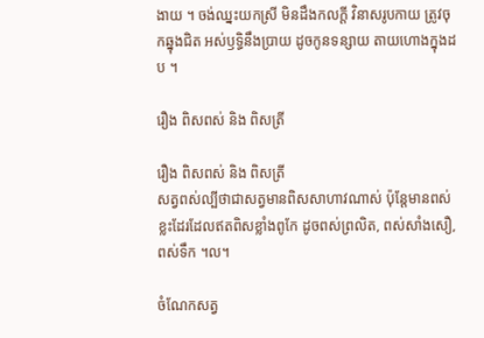ងាយ ។ ចង់ឈ្នះយកស្រី មិនដឹងកលក្តី វិនាសរូបកាយ ត្រូវចុកឆ្នុងជិត អស់ឫទ្ធិនឹងប្រាយ ដូចកូនទន្សាយ តាយហោងក្នុងដប ។

រឿង ពិសពស់ និង ពិសត្រី

រឿង ពិសពស់ និង ពិសត្រី
សត្វពស់ល្បីថាជាសត្វមានពិសសាហាវណាស់ ប៉ុន្តែមានពស់ខ្លះដែរដែលឥតពិសខ្លាំងពូកែ ដូចពស់ព្រលិត, ពស់សាំងសឿ, ពស់ទឹក ។ល។

ចំណែកសត្វ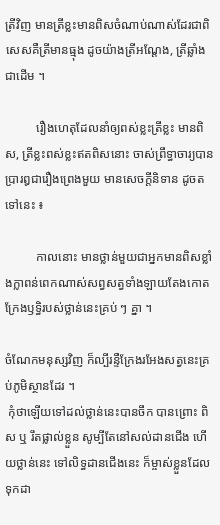ត្រីវិញ មានត្រីខ្លះមានពិសចំណាប់ណាស់ដែរជាពិសេសគឺត្រីមានធ្មុង ដូចយ៉ាងត្រីអណ្ដែង, ត្រីឆ្លាំងជាដើម ។

          រឿងហេតុដែលនាំឲ្យពស់ខ្លះត្រីខ្លះ មានពិស, ត្រីខ្លះពស់ខ្លះឥតពិសនោះ ចាស់ព្រឹទ្ធាចារ្យបានប្រារឰជារឿងព្រេងមួយ មានសេចក្ដីនិទាន ដូចតទៅនេះ ៖

          កាលនោះ មានថ្លាន់មួយជាអ្នកមានពិសខ្លាំងក្លាពន់ពេកណាស់សព្វសត្វទាំងឡាយតែងកោតក្រែងឫទ្ធិរបស់ថ្លាន់នេះគ្រប់ ៗ គ្នា ។

ចំណែកមនុស្សវិញ ក៏ល្បីរន្ទឺក្រែងរអែងសត្វនេះគ្រប់ភូមិស្ថានដែរ ។
 កុំថាឡើយទៅដល់ថ្លាន់នេះបានចឹក បានព្រោះ ពិស ឬ រឹតផ្លាល់ខ្លួន សូម្បីតែនៅសល់ដានជើង ហើយថ្លាន់នេះ ទៅលិទ្ធដានជើងនេះ ក៏ម្ចាស់ខ្លួនដែលទុកដា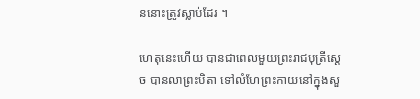ននោះត្រូវស្លាប់ដែរ ។

ហេតុនេះហើយ បានជាពេលមួយព្រះរាជបុត្រីស្ដេច បានលាព្រះបិតា ទៅលំហែព្រះកាយនៅក្នុងសួ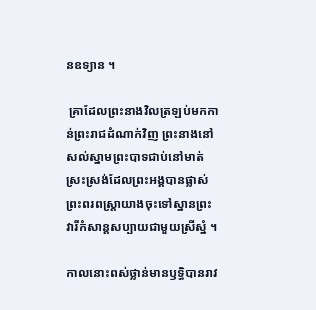នឧទ្យាន ។

 គ្រាដែលព្រះនាងវិលត្រឡប់មកកាន់ព្រះរាជដំណាក់វិញ ព្រះនាងនៅសល់ស្នាមព្រះបាទជាប់នៅមាត់ស្រះស្រង់ដែលព្រះអង្គបានផ្លាស់ព្រះពរពស្ដ្រាយាងចុះទៅស្នានព្រះវារីកំសាន្តសប្បាយជាមួយស្រីស្នំ ។

កាលនោះពស់ថ្លាន់មានឫទ្ធិបានរាវ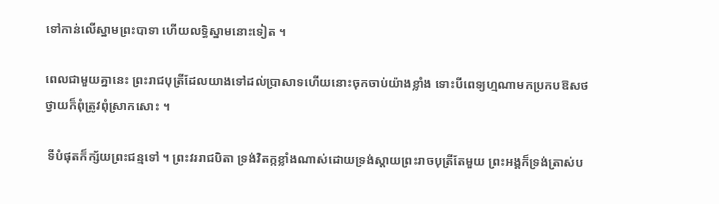ទៅកាន់លើស្នាមព្រះបាទា ហើយលទ្ធិស្នាមនោះទៀត ។

ពេលជាមួយគ្នានេះ ព្រះរាជបុត្រីដែលយាងទៅដល់ប្រាសាទហើយនោះចុកចាប់យ៉ាងខ្លាំង ទោះបីពេទ្យហ្មណាមកប្រកបឱសថថ្វាយក៏ពុំត្រូវពុំស្រាកសោះ ។

 ទីបំផុតក៏ក្ស័យព្រះជន្មទៅ ។ ព្រះវររាជបិតា ទ្រង់វិតក្កខ្លាំងណាស់ដោយទ្រង់ស្ដាយព្រះរាចបុត្រីតែមួយ ព្រះអង្គក៏ទ្រង់ត្រាស់ប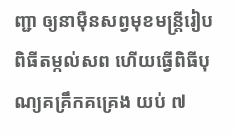ញ្ជា ឲ្យនាម៉ឺនសព្វមុខមន្ត្រីរៀបពិធីតម្កល់សព ហើយធ្វើពិធីបុណ្យគគ្រឹកគគ្រេង យប់ ៧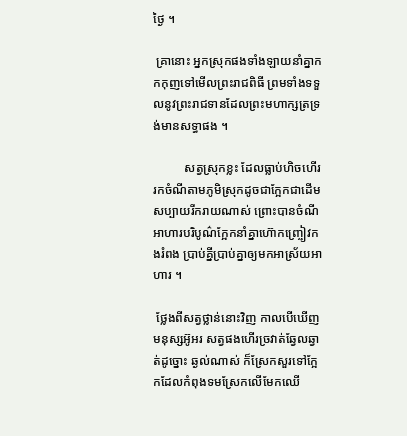ថ្ងៃ ។

 គ្រានោះ អ្នកស្រុកផងទាំងឡាយនាំគ្នាកកកុញទៅមើលព្រះរាជពិធី ព្រមទាំងទទួលនូវព្រះរាជទានដែលព្រះមហាក្សត្រទ្រង់មានសទ្ធាផង ។

          សត្វស្រុកខ្លះ ដែលធ្លាប់ហិចហើររកចំណីតាមភូមិស្រុកដូចជាក្អែកជាដើម សប្បាយរីករាយណាស់ ព្រោះបានចំណីអាហារបរិបូណ៌ក្អែកនាំគ្នាហ៊ោកញ្ច្រៀវកងរំពង ប្រាប់គ្នីប្រាប់គ្នាឲ្យមកអាស្រ័យអាហារ ។

 ថ្លែងពីសត្វថ្លាន់នោះវិញ កាលបើឃើញមនុស្សអ៊ូអរ សត្វផងហើរច្រវាត់ឆ្វែលឆ្វាត់ដូច្នោះ ឆ្ងល់ណាស់ ក៏ស្រែកសួរទៅក្អែកដែលកំពុងទមស្រែកលើមែកឈើ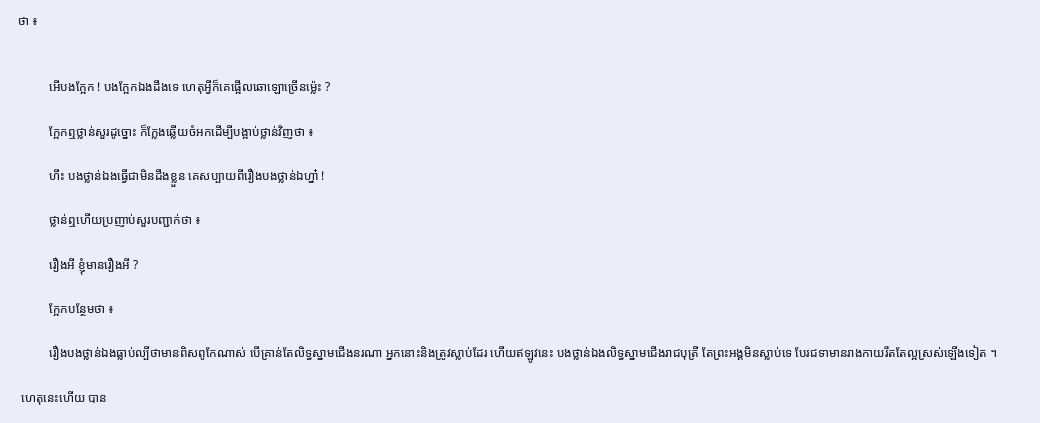ថា ៖


          អើបងក្អែក ! បងក្អែកឯងដឹងទេ ហេតុអ្វីក៏គេផ្អើលឆោឡោច្រើនម្ល៉េះ ?

          ក្អែកឮថ្លាន់សួរដូច្នោះ ក៏ក្លែងឆ្លើយចំអកដើម្បីបង្អាប់ថ្លាន់វិញថា ៖

          ហឹះ បងថ្លាន់ឯងធ្វើជាមិនដឹងខ្លួន គេសប្បាយពីរឿងបងថ្លាន់ឯហ្នា៎ !

          ថ្លាន់ឮហើយប្រញាប់សួរបញ្ជាក់ថា ៖

          រឿងអី ខ្ញុំមានរឿងអី ?

          ក្អែកបន្ថែមថា ៖

          រឿងបងថ្លាន់ឯងធ្លាប់ល្បីថាមានពិសពូកែណាស់ បើគ្រាន់តែលិទ្ធស្នាមជើងនរណា អ្នកនោះនិងត្រូវស្លាប់ដែរ ហើយឥឡូវនេះ បងថ្លាន់ឯងលិទ្ធស្នាមជើងរាជបុត្រី តែព្រះអង្គមិនស្លាប់ទេ បែរជទាមានរាងកាយរឹតតែល្អស្រស់ឡើងទៀត ។

 ហេតុនេះហើយ បាន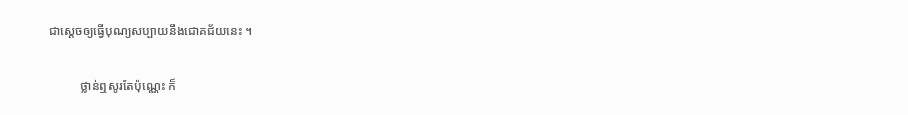ជាស្ដេចឲ្យធ្វើបុណ្យសប្បាយនឹងជោគជ័យនេះ ។

          ថ្លាន់ឮសូរតែប៉ុណ្ណេះ ក៏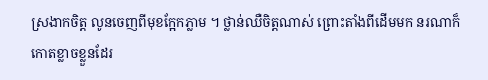ស្រងាកចិត្ត លូនចេញពីមុខក្អែកភ្លាម ។ ថ្លាន់ឈឺចិត្តណាស់ ព្រោះតាំងពីដើមមក នរណាក៏កោតខ្លាចខ្លួនដែរ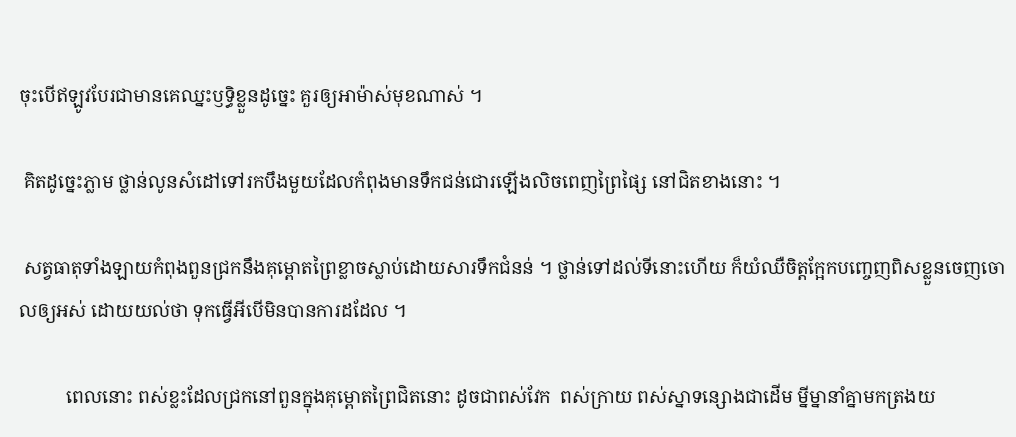ចុះបើឥឡូវបែរជាមានគេឈ្នះឫទ្ធិខ្លួនដូច្នេះ គួរឲ្យអាម៉ាស់មុខណាស់ ។

 គិតដូច្នេះភ្លាម ថ្លាន់លូនសំដៅទៅរកបឹងមួយដែលកំពុងមានទឹកជន់ជោរឡើងលិចពេញព្រៃផ្សៃ នៅជិតខាងនោះ ។

 សត្វធាតុទាំងឡាយកំពុងពួនជ្រកនឹងគុម្ពោតព្រៃខ្លាចស្លាប់ដោយសារទឹកជំនន់ ។ ថ្លាន់ទៅដល់ទីនោះហើយ ក៏យំឈឺចិត្តក្អែកបញ្ចេញពិសខ្លួនចេញចោលឲ្យអស់ ដោយយល់ថា ទុកធ្វើអីបើមិនបានការដដែល ។

          ពេលនោះ ពស់ខ្លះដែលជ្រកនៅពួនក្នុងគុម្ពោតព្រៃជិតនោះ ដូចជាពស់វែក  ពស់ក្រាយ ពស់ស្នាទន្សោងជាដើម ម្នីម្នានាំគ្នាមកត្រងយ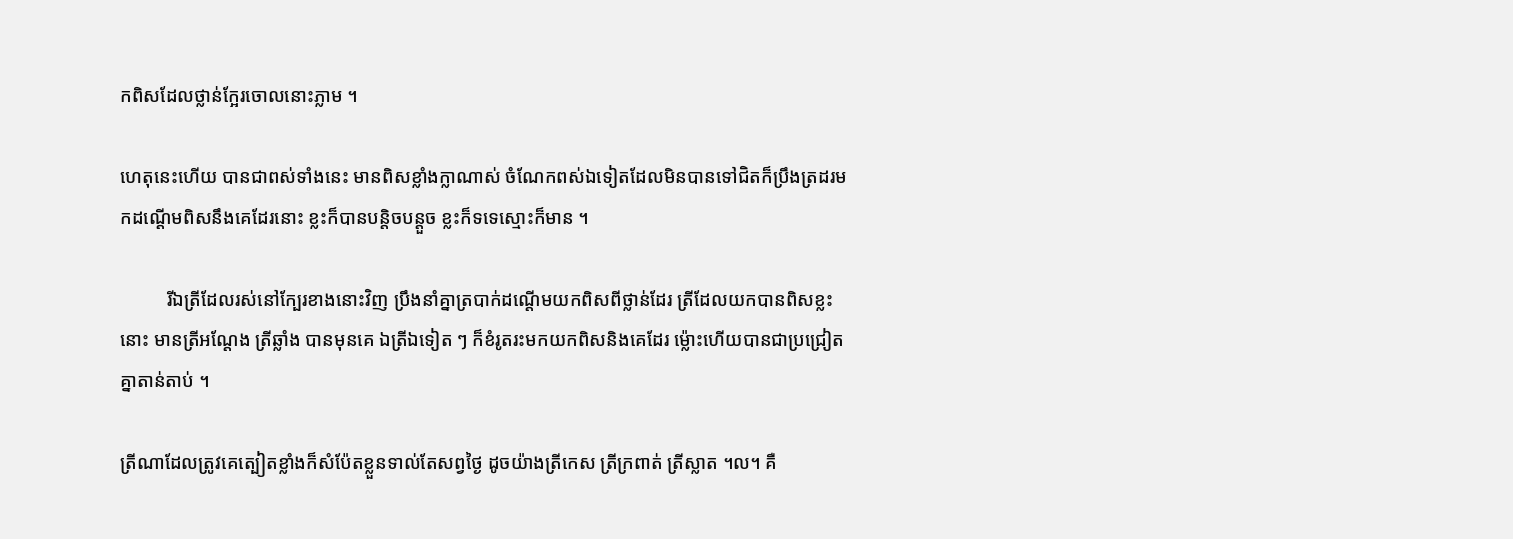កពិសដែលថ្លាន់ក្អែរចោលនោះភ្លាម ។

ហេតុនេះហើយ បានជាពស់ទាំងនេះ មានពិសខ្លាំងក្លាណាស់ ចំណែកពស់ឯទៀតដែលមិនបានទៅជិតក៏ប្រឹងត្រដរមកដណ្ដើមពិសនឹងគេដែរនោះ ខ្លះក៏បានបន្តិចបន្តួច ខ្លះក៏ទទេស្មោះក៏មាន ។

          រីឯត្រីដែលរស់នៅក្បែរខាងនោះវិញ ប្រឹងនាំគ្នាត្របាក់ដណ្ដើមយកពិសពីថ្លាន់ដែរ ត្រីដែលយកបានពិសខ្លះនោះ មានត្រីអណ្ដែង ត្រីឆ្លាំង បានមុនគេ ឯត្រីឯទៀត ៗ ក៏ខំរូតរះមកយកពិសនិងគេដែរ ម្ល៉ោះហើយបានជាប្រជ្រៀតគ្នាតាន់តាប់ ។

ត្រីណាដែលត្រូវគេត្បៀតខ្លាំងក៏សំប៉ែតខ្លួនទាល់តែសព្វថ្ងៃ ដូចយ៉ាងត្រីកេស ត្រីក្រពាត់ ត្រីស្លាត ។ល។ គឺ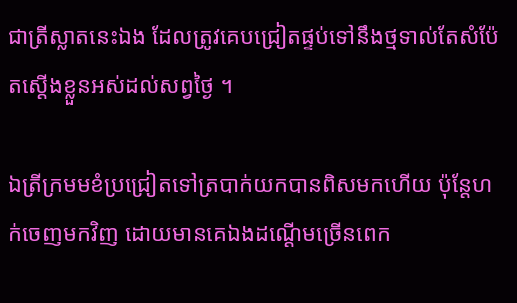ជាត្រីស្លាតនេះឯង ដែលត្រូវគេបជ្រៀតផ្ទប់ទៅនឹងថ្មទាល់តែសំប៉ែតស្ដើងខ្លួនអស់ដល់សព្វថ្ងៃ ។

ឯត្រីក្រមមខំប្រជ្រៀតទៅត្របាក់យកបានពិសមកហើយ ប៉ុន្តែហក់ចេញមកវិញ ដោយមានគេឯងដណ្ដើមច្រើនពេក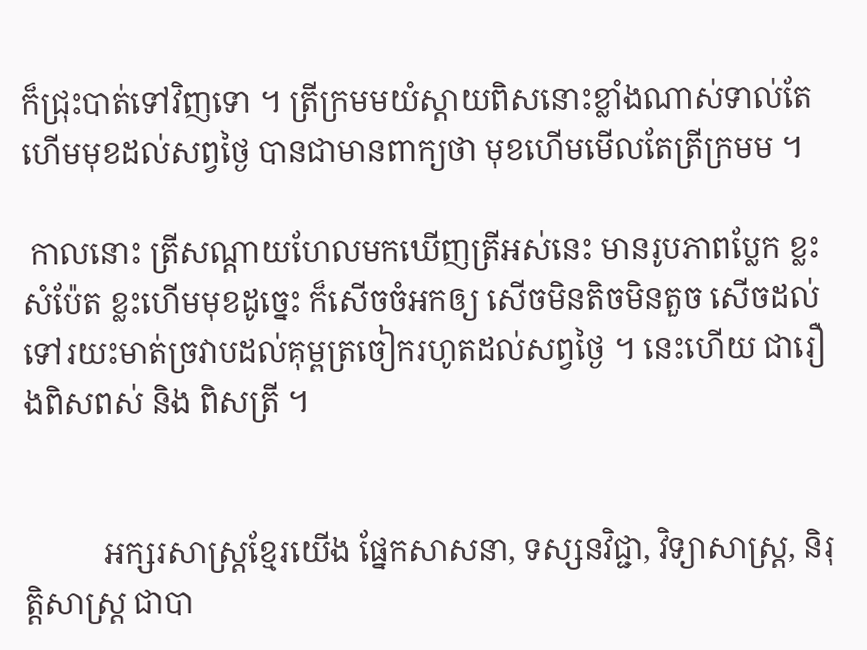ក៏ជ្រុះបាត់ទៅវិញទោ ។ ត្រីក្រមមយំស្ដាយពិសនោះខ្លាំងណាស់ទាល់តែហើមមុខដល់សព្វថ្ងៃ បានជាមានពាក្យថា មុខហើមមើលតែត្រីក្រមម ។

 កាលនោះ ត្រីសណ្ដាយហែលមកឃើញត្រីអស់នេះ មានរូបភាពប្លែក ខ្លះសំប៉ែត ខ្លះហើមមុខដូច្នេះ ក៏សើចចំអកឲ្យ សើចមិនតិចមិនតួច សើចដល់ទៅរយះមាត់ច្រវាបដល់គុម្ពត្រចៀករហូតដល់សព្វថ្ងៃ ។ នេះហើយ ជារឿងពិសពស់ និង ពិសត្រី ។


          អក្សរសាស្ត្រខ្មែរយើង ផ្នែកសាសនា, ទស្សនវិជ្ជា, វិទ្យាសាស្ត្រ, និរុត្តិសាស្ត្រ ជាបា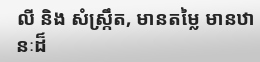លី និង សំស្ក្រឹត, មានតម្លៃ មានឋានៈដ៏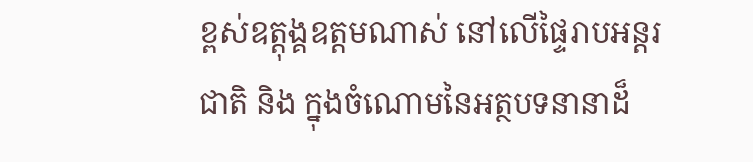ខ្ពស់ឧត្ដុង្គឧត្ដមណាស់ នៅលើផ្ទៃរាបអន្តរជាតិ និង ក្នុងចំណោមនៃអត្ថបទនានាដ៏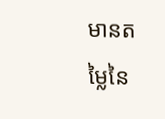មានតម្លៃនៃ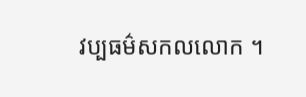វប្បធម៌សកលលោក ។